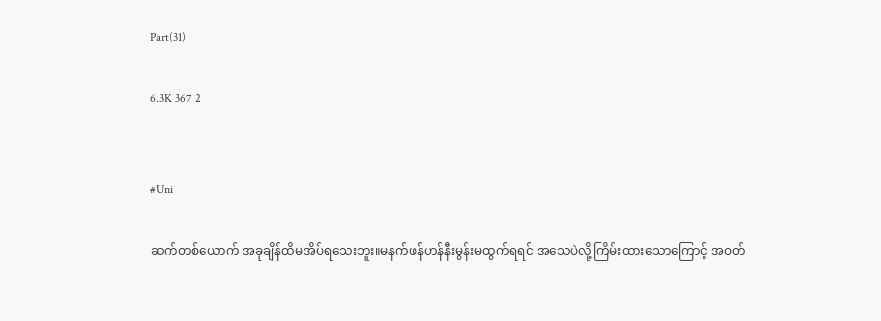Part(31)

6.3K 367 2


#Uni

ဆက်တစ်ယောက် အခုချိန်ထိမအိပ်ရသေးဘူး။မနက်ဖန်ဟန်နီးမွန်းမထွက်ရရင် အသေပဲလို့ကြိမ်းထားသောကြောင့် အဝတ်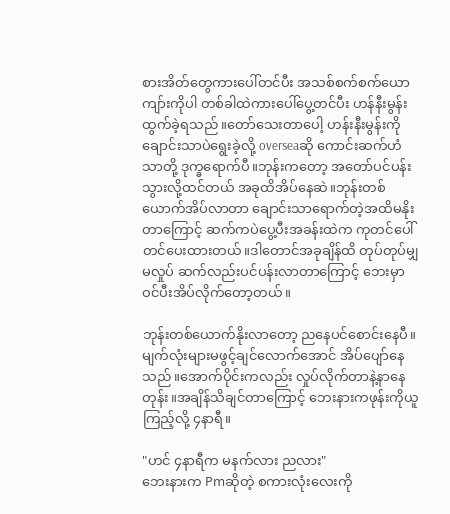စားအိတ်တွေကားပေါ်တင်ပီး အသစ်စက်စက်ယောကျာ်းကိုပါ တစ်ခါထဲကားပေါ်ပွေ့တင်ပီး ဟန်နီးမွန်းထွက်ခဲ့ရသည်။တော်သေးတာပေါ့ ဟန်းနီးမွန်းကို ချောင်းသာပဲရွေးခဲ့လို့ overseaဆို ကောင်းဆက်ဟံသာတို့ ဒုက္ခရောက်ပီ။ဘုန်းကတော့ အတော်ပင်ပန်းသွားလို့ထင်တယ် အခုထိအိပ်နေဆဲ။ဘုန်းတစ်ယောက်အိပ်လာတာ ချောင်းသာရောက်တဲ့အထိမနိုးတာကြောင့် ဆက်ကပဲပွေ့ပီးအခန်းထဲက ကုတင်ပေါ်တင်ပေးထားတယ်။ဒါတောင်အခုချိန်ထိ တုပ်တုပ်မျှမလှုပ် ဆက်လည်းပင်ပန်းလာတာကြောင့် ဘေးမှာဝင်ပီးအိပ်လိုက်တော့တယ်။

ဘုန်းတစ်ယောက်နိုးလာတော့ ညနေပင်စောင်းနေပီ။မျက်လုံးများမဖွင့်ချင်လောက်အောင် အိပ်ပျော်နေသည်။အောက်ပိုင်းကလည်း လှုပ်လိုက်တာနဲ့နာနေတုန်း။အချိန်သိချင်တာကြောင့် ဘေးနားကဖုန်းကိုယူကြည့်လို့ ၄နာရီ။

"ဟင် ၄နာရီက မနက်လား ညလား"
ဘေးနားက Pmဆိုတဲ့ စကားလုံးလေးကို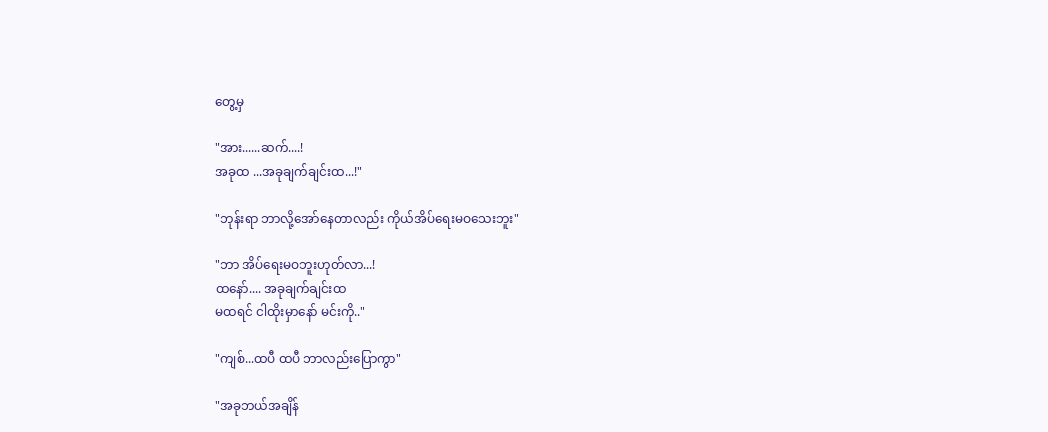တွေ့မှ

"အား......ဆက်....!
အခုထ ...အခုချက်ချင်းထ...!"

"ဘုန်းရာ ဘာလို့အော်နေတာလည်း ကိုယ်အိပ်ရေးမဝသေးဘူး"

"ဘာ အိပ်ရေးမဝဘူးဟုတ်လာ...!
ထနော်.... အခုချက်ချင်းထ
မထရင် ငါထိုးမှာနော် မင်းကို.."

"ကျစ်...ထပီ ထပီ ဘာလည်းပြောကွာ"

"အခုဘယ်အချိန်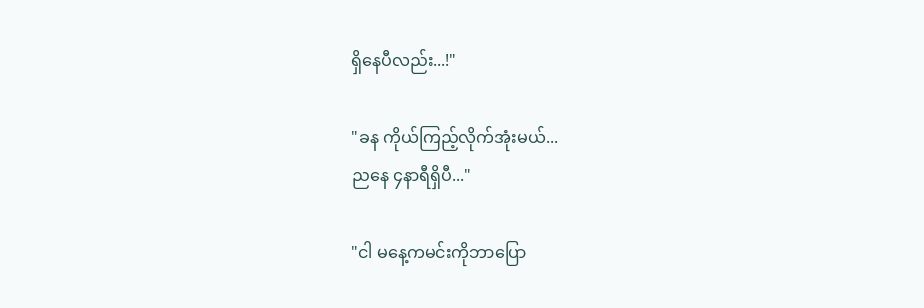ရှိနေပီလည်း...!"

"ခန ကိုယ်ကြည့်လိုက်အုံးမယ်...
ညနေ ၄နာရီရှိပီ..."

"ငါ မနေ့ကမင်းကိုဘာပြော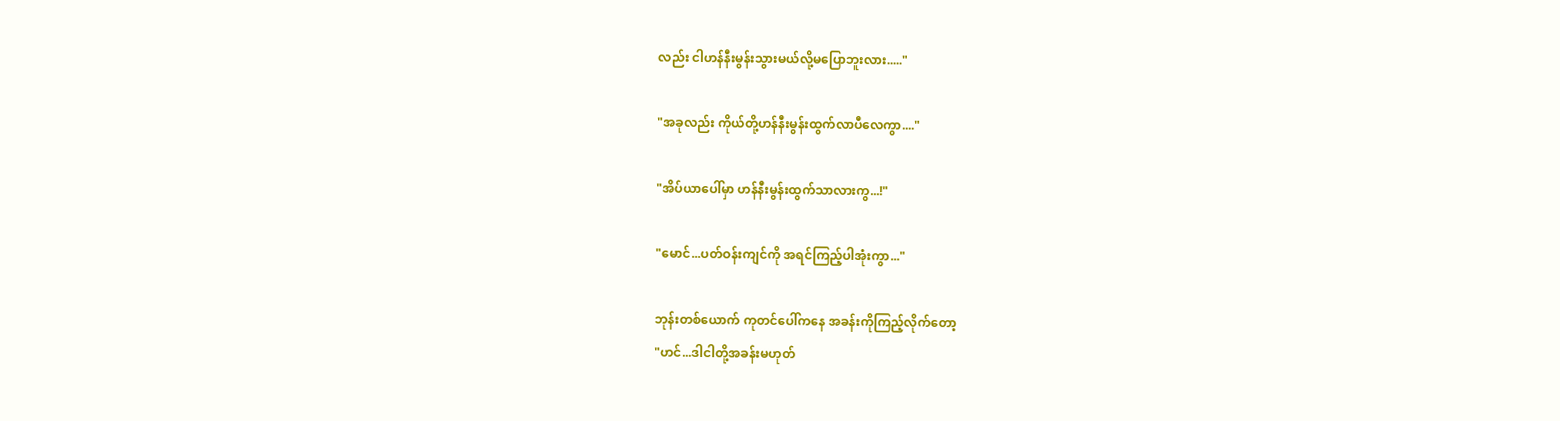လည်း ငါဟန်နီးမွန်းသွားမယ်လို့မပြောဘူးလား....."

"အခုလည်း ကိုယ်တို့ဟန်နီးမွန်းထွက်လာပီလေကွာ...."

"အိပ်ယာပေါ်မှာ ဟန်နီးမွန်းထွက်သာလားကွ...!"

"မောင်...ပတ်ဝန်းကျင်ကို အရင်ကြည့်ပါအုံးကွာ..."

ဘုန်းတစ်ယောက် ကုတင်ပေါ်ကနေ အခန်းကိုကြည့်လိုက်တော့
"ဟင်...ဒါငါတို့အခန်းမဟုတ်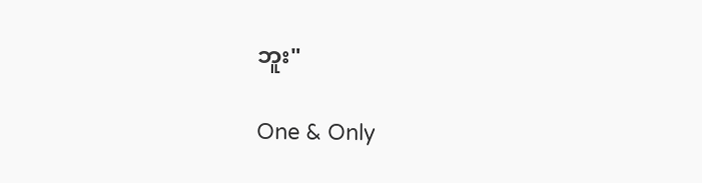ဘူး"

One & Only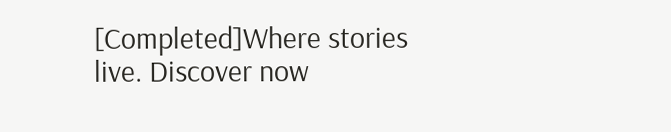[Completed]Where stories live. Discover now